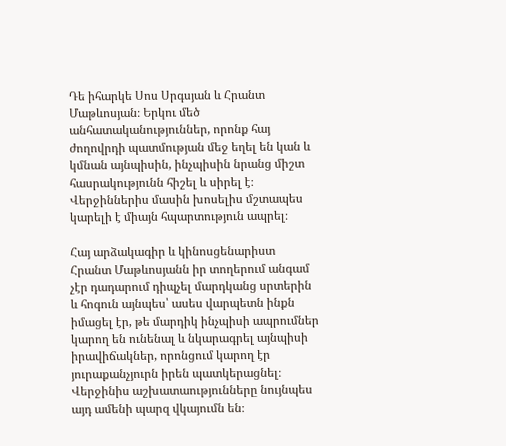Դե իհարկե Սոս Սրգսյան և Հրանտ Մաթևոսյան։ Երկու մեծ անհատականություններ, որոնք հայ ժողովրդի պատմության մեջ եղել են կան և կմնան այնպիսին, ինչպիսին նրանց միշտ հասրակությունն հիշել և սիրել է։ Վերջիններիս մասին խոսելիս մշտապես կարելի է միայն հպարտություն ապրել։

Հայ արձակագիր և կինոսցենարիստ Հրանտ Մաթևոսյանն իր տողերում անգամ չէր դադարում դիպչել մարդկանց սրտերին և հոգուն այնպես՝ ասես վարպետն ինքն իմացել էր, թե մարդիկ ինչպիսի ապրումներ կարող են ունենալ և նկարագրել այնպիսի իրավիճակներ, որոնցում կարող էր յուրաքանչյուրն իրեն պատկերացնել։ Վերջինիս աշխատաությունները նույնպես այդ ամենի պարզ վկայումն են։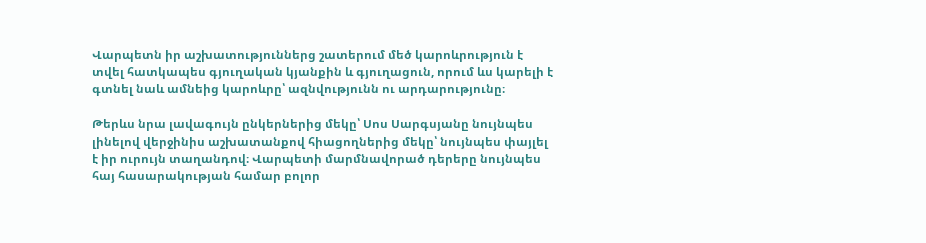Վարպետն իր աշխատություններց շատերում մեծ կարոևրություն է տվել հատկապես գյուղական կյանքին և գյուղացուն, որում ևս կարելի է գտնել նաև ամնեից կարոևրը՝ ազնվությունն ու արդարությունը։

Թերևս նրա լավագույն ընկերներից մեկը՝ Սոս Սարգսյանը նույնպես լինելով վերջինիս աշխատանքով հիացողներից մեկը՝ նույնպես փայլել է իր ուրույն տաղանդով։ Վարպետի մարմնավորած դերերը նույնպես հայ հասարակության համար բոլոր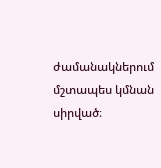ժամանակներում մշտապես կմնան սիրված։